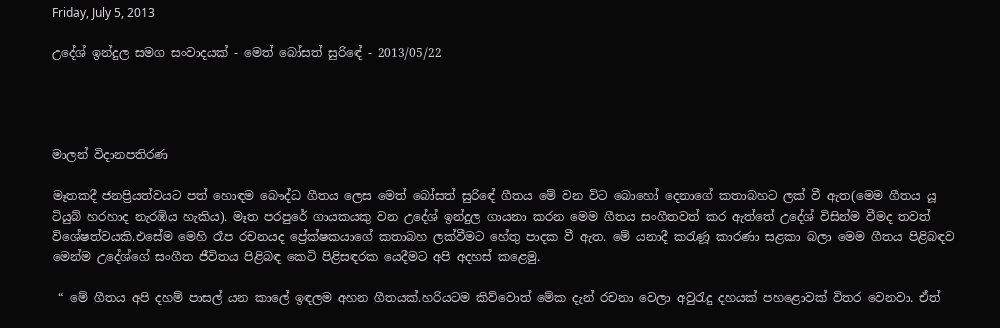Friday, July 5, 2013

උදේශ් ඉන්දුල සමග සංවාදයක් - මෙත් බෝසත් සුරිඳේ - 2013/05/22




මාලන් විදානපතිරණ

මෑතකදී ජනප්‍රියත්වයට පත් හොඳම බෞද්ධ ගීතය ලෙස මෙත් බෝසත් සුරිඳේ ගීතය මේ වන විට බොහෝ දෙනාගේ කතාබහට ලක් වී ඇත(මෙම ගීතය යූ ටියුබ් හරහාද නැරඹිය හැකිය). මෑත පරපුරේ ගායකයකු වන උදේශ් ඉන්දුල ගායනා කරන මෙම ගීතය සංගීතවත් කර ඇත්තේ උදේශ් විසින්ම වීමද තවත් විශේෂත්වයකි.එසේම මෙහි රෑප රචනයද ප්‍රේක්ෂකයාගේ කතාබහ ලක්වීමට හේතු පාදක වී ඇත. මේ යනාදී කරැණූ කාරණා සළකා බලා මෙම ගීතය පිළිබඳව මෙන්ම උදේශ්ගේ සංගීත ජීවිතය පිළිබඳ කෙටි පිළිසඳරක යෙදීමට අපි අදහස් කළෙමු.

 “ මේ ගීතය අපි දහම් පාසල් යන කාලේ ඉඳලම අහන ගීතයක්.හරියටම කිව්වොත් මේක දැන් රචනා වෙලා අවුරැදු දහයක් පහළොවක් විතර වෙනවා. ඒත්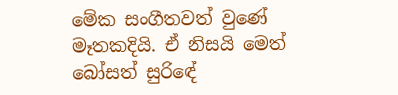මේක සංගීතවත් වුණේ මෑතකදියි. ඒ නිසයි මෙත් බෝසත් සුරිඳේ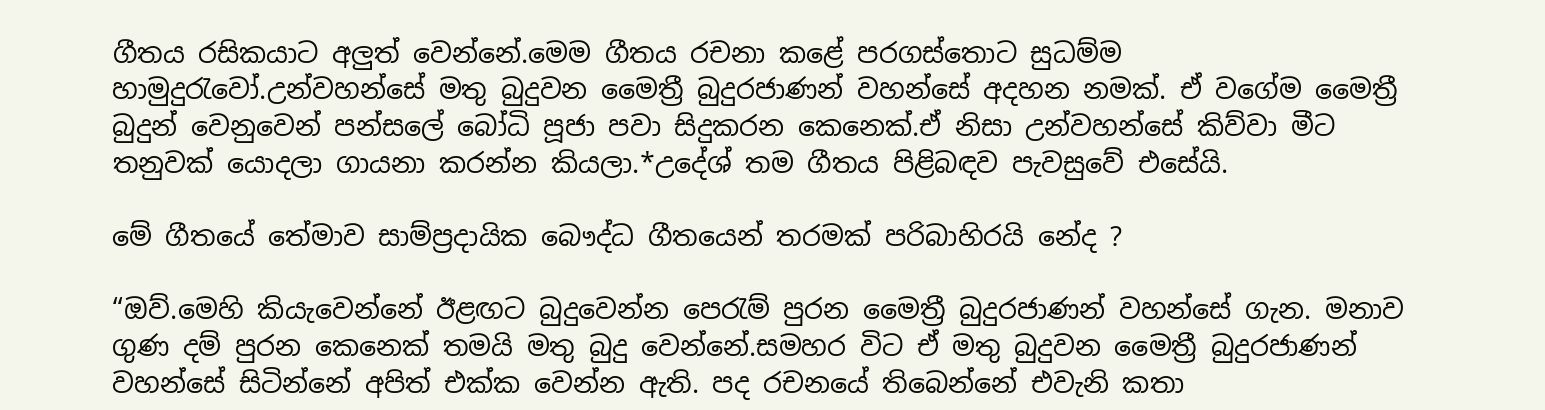ගීතය රසිකයාට අලුත් වෙන්නේ.මෙම ගීතය රචනා කළේ පරගස්තොට සුධම්ම හාමුදුරැවෝ.උන්වහන්සේ මතු බුදුවන මෛත්‍රී බුදුරජාණන් වහන්සේ අදහන නමක්. ඒ වගේම මෛත්‍රී බුදුන් වෙනුවෙන් පන්සලේ බෝධි පූජා පවා සිදුකරන කෙනෙක්.ඒ නිසා උන්වහන්සේ කිව්වා මීට තනුවක් යොදලා ගායනා කරන්න කියලා.*උදේශ් තම ගීතය පිළිබඳව පැවසුවේ එසේයි.

මේ ගීතයේ තේමාව සාම්ප්‍රදායික බෞද්ධ ගීතයෙන් තරමක් පරිබාහිරයි නේද ?

“ඔව්.මෙහි කියැවෙන්නේ ඊළඟට බුදුවෙන්න පෙරැම් පුරන මෛත්‍රී බුදුරජාණන් වහන්සේ ගැන. මනාව ගුණ දම් පුරන කෙනෙක් තමයි මතු බුදු වෙන්නේ.සමහර විට ඒ මතු බුදුවන මෛත්‍රී බුදුරජාණන් වහන්සේ සිටින්නේ අපිත් එක්ක වෙන්න ඇති. පද රචනයේ තිබෙන්නේ එවැනි කතා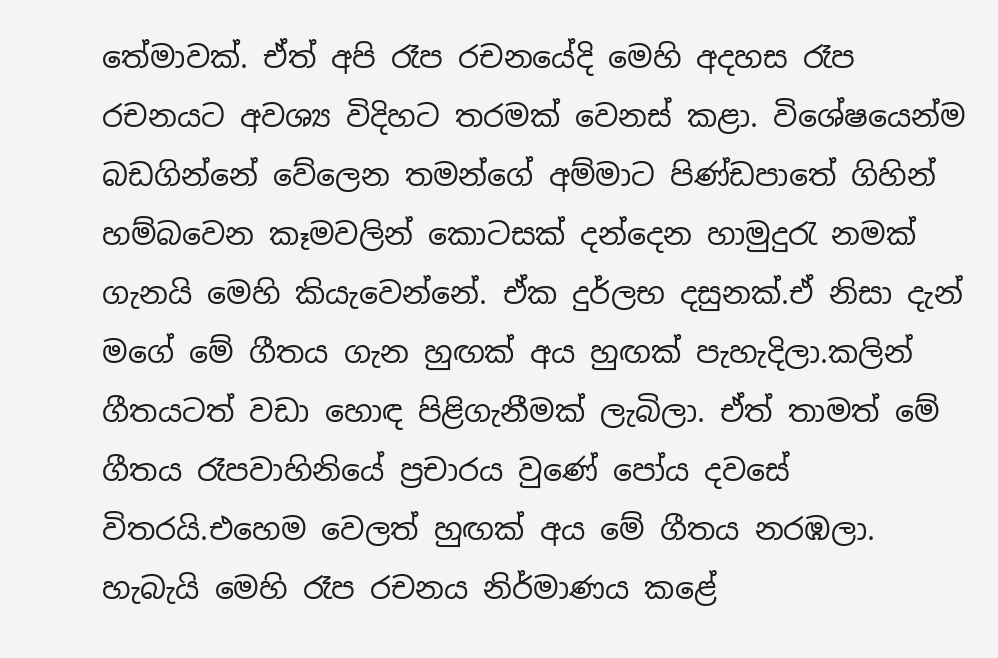තේමාවක්. ඒත් අපි රෑප රචනයේදි මෙහි අදහස රෑප රචනයට අවශ්‍ය විදිහට තරමක් වෙනස් කළා. විශේෂයෙන්ම බඩගින්නේ වේලෙන තමන්ගේ අම්මාට පිණ්ඩපාතේ ගිහින් හම්බවෙන කෑමවලින් කොටසක් දන්දෙන හාමුදුරැ නමක් ගැනයි මෙහි කියැවෙන්නේ. ඒක දුර්ලභ දසුනක්.ඒ නිසා දැන් මගේ මේ ගීතය ගැන හුඟක් අය හුඟක් පැහැදිලා.කලින් ගීතයටත් වඩා හොඳ පිළිගැනීමක් ලැබිලා. ඒත් තාමත් මේ ගීතය රෑපවාහිනියේ ප්‍රචාරය වුණේ පෝය දවසේ විතරයි.එහෙම වෙලත් හුඟක් අය මේ ගීතය නරඹලා. හැබැයි මෙහි රෑප රචනය නිර්මාණය කළේ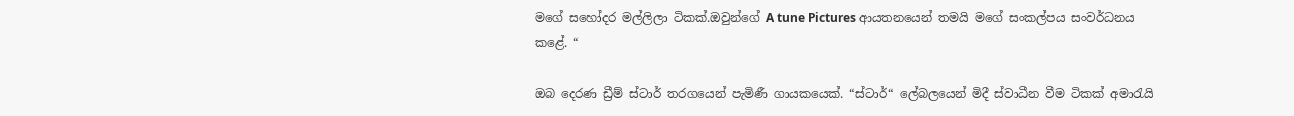මගේ සහෝදර මල්ලිලා ටිකක්.ඔවුන්ගේ A tune Pictures ආයතනයෙන් තමයි මගේ සංකල්පය සංවර්ධනය කළේ. “

ඔබ දෙරණ ඩ්‍රීම් ස්ටාර් තරගයෙන් පැමිණී ගායකයෙක්. “ස්ටාර්“ ලේබලයෙන් මිදී ස්වාධීන වීම ටිකක් අමාරැයි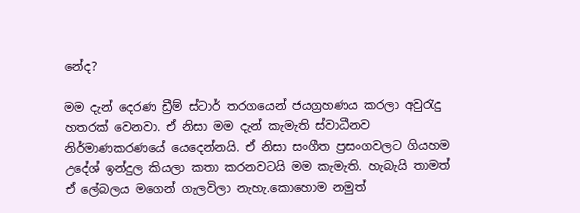නේද?

මම දැන් දෙරණ ඩ්‍රීම් ස්ටාර් තරගයෙන් ජයග්‍රහණය කරලා අවුරැදු හතරක් වෙනවා. ඒ නිසා මම දැන් කැමැති ස්වාධීනව නිර්මාණකරණයේ යෙදෙන්නයි. ඒ නිසා සංගීත ප්‍රසංගවලට ගියහම උදේශ් ඉන්දුල කියලා කතා කරනවටයි මම කැමැති. හැබැයි තාමත් ඒ ලේබලය මගෙන් ගැලවිලා නැහැ.කොහොම නමුත්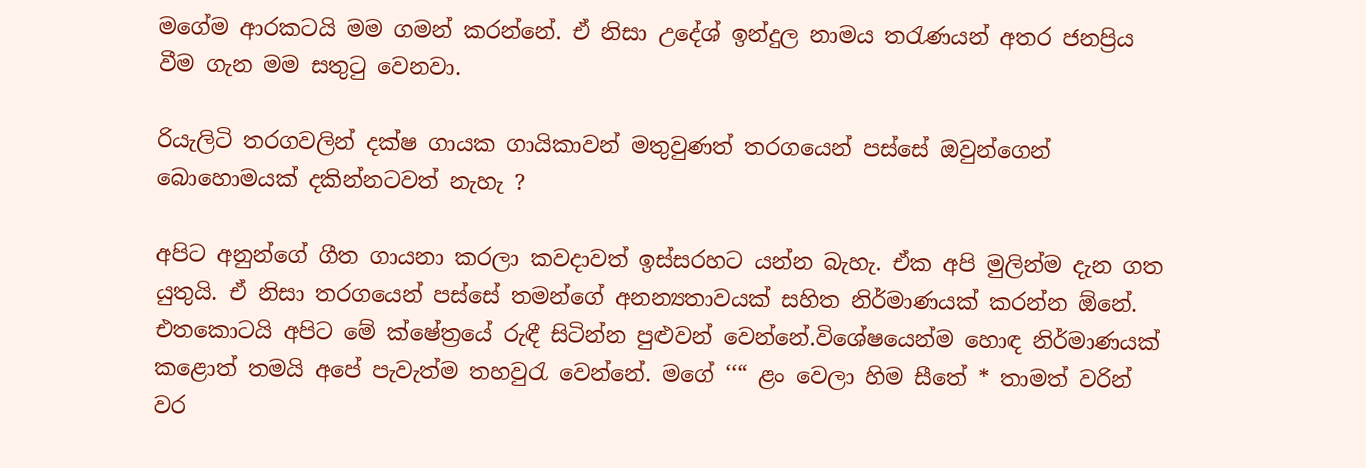මගේම ආරකටයි මම ගමන් කරන්නේ. ඒ නිසා උදේශ් ඉන්දුල නාමය තරැණයන් අතර ජනප්‍රිය වීම ගැන මම සතුටු වෙනවා.

රියැලිටි තරගවලින් දක්ෂ ගායක ගායිකාවන් මතුවුණත් තරගයෙන් පස්සේ ඔවුන්‍ගෙන් බොහොමයක් දකින්නටවත් නැහැ ?

අපිට අනුන්ගේ ගීත ගායනා කරලා කවදාවත් ඉස්සරහට යන්න බැහැ. ඒක අපි මුලින්ම දැන ගත යුතුයි. ඒ නිසා තරගයෙන් පස්සේ තමන්ගේ අනන්‍යතාවයක් සහිත නිර්මාණයක් කරන්න ඕනේ. එතකොටයි අපිට මේ ක්ෂේත්‍රයේ රුඳී සිටින්න පුළුවන් වෙන්නේ.විශේෂයෙන්ම හොඳ නිර්මාණයක් කළොත් තමයි අපේ පැවැත්ම තහවුරැ වෙන්නේ. මගේ ‘‘“ ළං වෙලා හිම සීතේ * තාමත් වරින් වර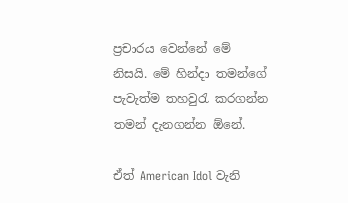ප්‍රචාරය වෙන්නේ මේ නිසයි. මේ හින්දා තමන්ගේ පැවැත්ම තහවුරැ කරගන්න තමන් දැනගන්න ඕනේ.

ඒත් American Idol වැනි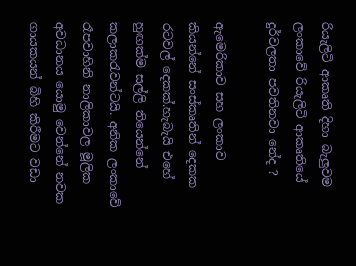රියැලිටි ආකෘති දිහා බැලුවම ලංකාවේ රියැලිටි ආකෘතියේ දුර්වලතා පවතිනවා නේද ?

ඇමෙරිකාව සහ ලංකාව කියන්නේ සංස්කෘතින් දෙකක රටවල් දෙකක්.හැබැයි එහේ හුඟක්ම සල්ලි තියෙන්නේ කලාකරැවන්ටයි. අනික ලංකාවේ රෑපවාහිනි නාලිකාවල මූලික අවධානය යොමු වෙන්නේ නවක ගායකයන් බිහි කිරීමට වඩා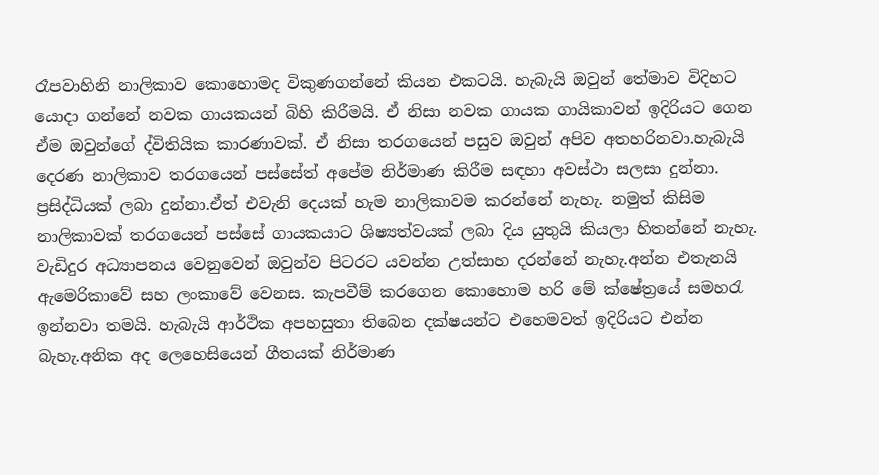රෑපවාහිනි නාලිකාව කොහොමද විකුණගන්නේ කියන එකටයි. හැබැයි ඔවුන් තේමාව විදිහට යොදා ගන්නේ නවක ගායකයන් බිහි කිරීමයි. ඒ නිසා නවක ගායක ගායිකාවන් ඉදිරියට ගෙන ඒම ඔවුන්ගේ ද්විතියික කාරණාවක්. ඒ නිසා තරගයෙන් පසුව ඔවුන් අපිව අතහරිනවා.හැබැයි දෙරණ නාලිකාව තරගයෙන් පස්සේත් අපේම නිර්මාණ කිරීම සඳහා අවස්ථා සලසා දුන්නා. ප්‍රසිද්ධියක් ලබා දුන්නා.ඒත් එවැනි දෙයක් හැම නාලිකාවම කරන්නේ නැහැ. නමුත් කිසිම නාලිකාවක් තරගයෙන් පස්සේ ගායකයාට ශිෂ්‍යත්වයක් ලබා දිය යුතුයි කියලා හිතන්නේ නැහැ. වැඩිදුර අධ්‍යාපනය වෙනුවෙන් ඔවුන්ව පිටරට යවන්න උත්සාහ දරන්නේ නැහැ.අන්න එතැනයි ඇමෙරිකාවේ සහ ලංකාවේ වෙනස. කැපවීම් කරගෙන කොහොම හරි මේ ක්ෂේත්‍රයේ සමහරැ ඉන්නවා තමයි. හැබැයි ආර්ථික අපහසුතා තිබෙන දක්ෂයන්ට එහෙමවත් ඉදිරියට එන්න බැහැ.අනික අද ලෙහෙසියෙන් ගීතයක් නිර්මාණ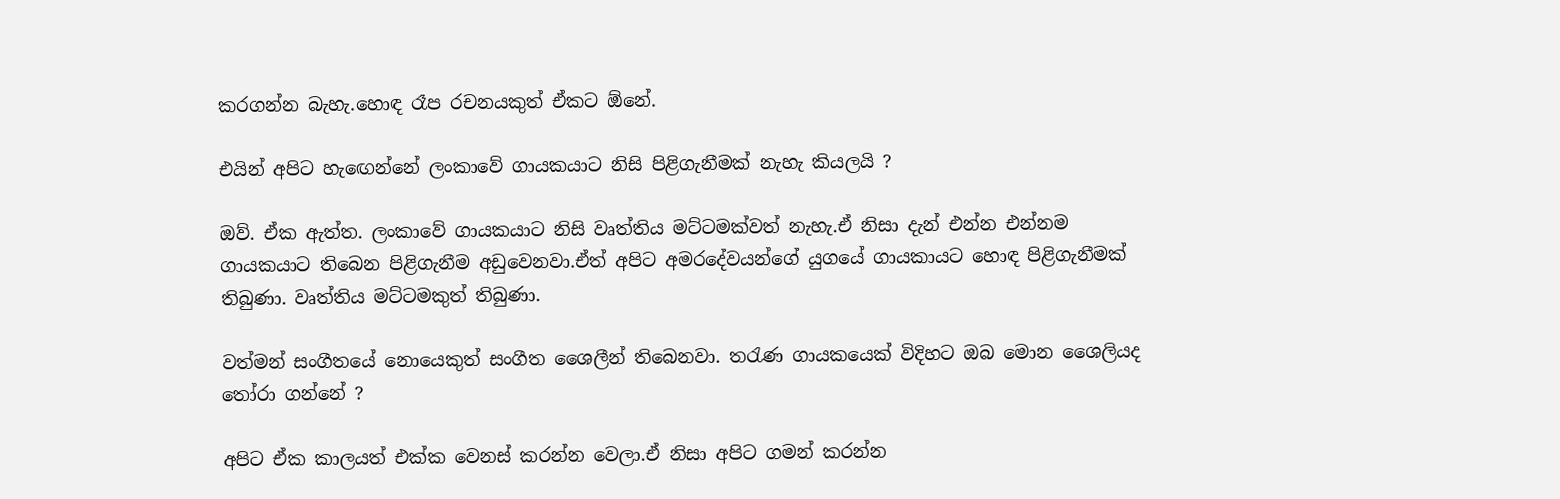කරගන්න බැහැ.හොඳ රෑප රචනයකුත් ඒකට ඕනේ.

එයින් අපිට හැඟෙන්නේ ලංකාවේ ගායකයාට නිසි පිළිගැනීමක් නැහැ කියලයි ?

ඔව්. ඒක ඇත්ත. ලංකාවේ ගායකයාට නිසි වෘත්තිය මට්ටමක්වත් නැහැ.ඒ නිසා දැන් එන්න එන්නම ගායකයාට තිබෙන පිළිගැනීම අඩුවෙනවා.ඒත් අපිට අමරදේවයන්ගේ යුගයේ ගායකායට හොඳ පිළිගැනීමක් තිබුණා. වෘත්තිය මට්ටමකුත් තිබුණා.

වත්මන් සංගීතයේ නොයෙකුත් සංගීත ශෛලීන් තිබෙනවා. තරැණ ගායකයෙක් විදිහට ඔබ මොන ශෛලියද තෝරා ගන්නේ ?

අපිට ඒක කාලයත් එක්ක වෙනස් කරන්න වෙලා.ඒ නිසා අපිට ගමන් කරන්න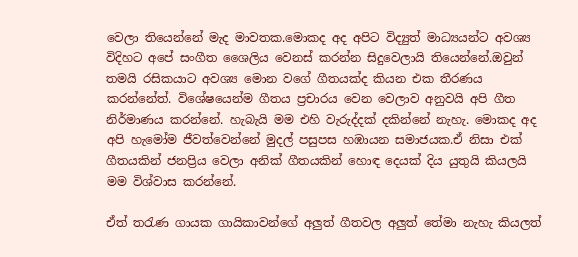වෙලා තියෙන්නේ මැද මාවතක.මොකද අද අපිට විද්‍යුත් මාධ්‍යයන්ට අවශ්‍ය විදිහට අපේ සංගීත ශෛලිය වෙනස් කරන්න සිදුවෙලායි තියෙන්නේ.ඔවුන් තමයි රසිකයාට අවශ්‍ය මොන වගේ ගීතයක්ද කියන එක තීරණය කරන්නේත්. විශේෂයෙන්ම ගීතය ප්‍රචාරය වෙන වෙලාව අනුවයි අපි ගීත නිර්මාණය කරන්නේ. හැබැයි මම එහි වැරුද්දක් දකින්නේ නැහැ. මොකද අද අපි හැමෝම ජීවත්වෙන්නේ මුදල් පසුපස හඹායන සමාජයක.ඒ නිසා එක් ගීතයකින් ජනප්‍රිය වෙලා අනික් ගීතයකින් හොඳ දෙයක් දිය යුතුයි කියලයි මම විශ්වාස කරන්නේ.

ඒත් තරැණ ගායක ගායිකාවන්ගේ අලුත් ගීතවල අලුත් තේමා නැහැ කියලත්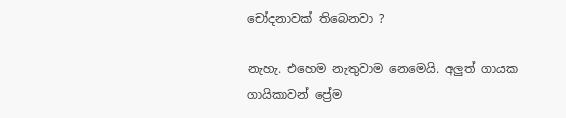චෝදනාවක් තිබෙනවා ?

නැහැ. එහෙම නැතුවාම නෙමෙයි. අලුත් ගායක ගායිකාවන් ප්‍රේම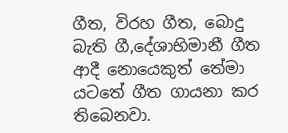ගීත, විරහ ගීත, බොදු බැති ගී,දේශාභිමානී ගීත ආදී නොයෙකුත් තේමා යටතේ ගීත ගායනා කර තිබෙනවා.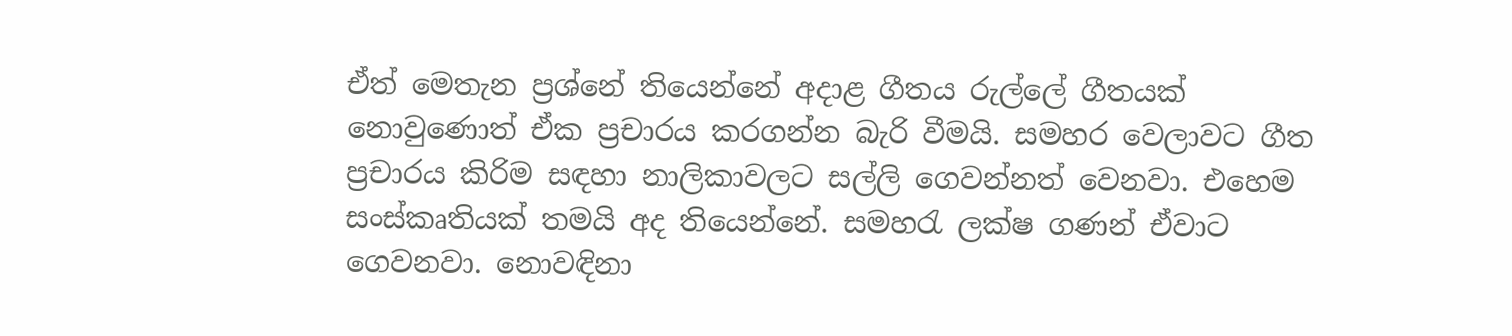ඒත් මෙතැන ප්‍රශ්නේ තියෙන්නේ අදාළ ගීතය රුල්ලේ ගීතයක් නොවුණොත් ඒක ප්‍රචාරය කරගන්න බැරි වීමයි. සමහර වෙලාවට ගීත ප්‍රචාරය කිරිම සඳහා නාලිකාවලට සල්ලි ගෙවන්නත් වෙනවා. එහෙම සංස්කෘතියක් තමයි අද තියෙන්නේ. සමහරැ ලක්ෂ ගණන් ඒවාට ගෙවනවා. නොවඳිනා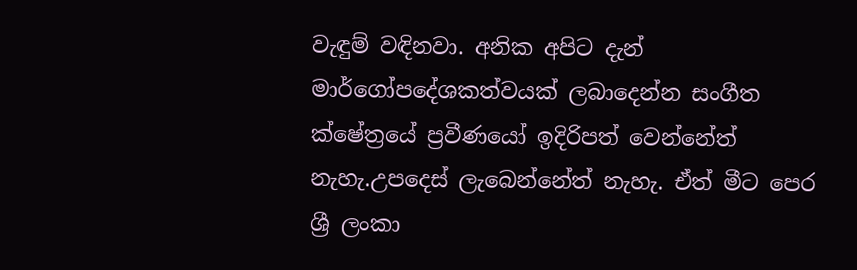වැඳුම් වඳිනවා. අනික අපිට දැන් මාර්ගෝපදේශකත්වයක් ලබාදෙන්න සංගීත ක්ෂේත්‍රයේ ප්‍රවීණයෝ ඉදිරිපත් වෙන්නේත් නැහැ.උපදෙස් ලැබෙන්නේත් නැහැ. ඒත් මීට පෙර ශ්‍රී ලංකා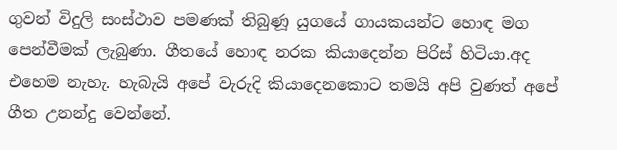ගුවන් විදුලි සංස්ථාව පමණක් තිබුණූ යුගයේ ගායකයන්ට හොඳ මග පෙන්වීමක් ලැබුණා. ගීතයේ හොඳ නරක කියාදෙන්න පිරිස් හිටියා.අද එහෙම නැහැ. හැබැයි අපේ වැරුදි කියාදෙනකොට තමයි අපි වුණත් අපේ ගීත උනන්දු වෙන්නේ.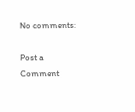No comments:

Post a Comment